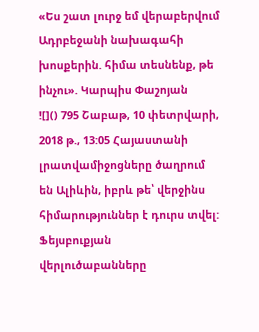«Ես շատ լուրջ եմ վերաբերվում Ադրբեջանի նախագահի խոսքերին. հիմա տեսնենք, թե ինչու». Կարպիս Փաշոյան
![]() 795 Շաբաթ, 10 փետրվարի, 2018 թ., 13:05 Հայաստանի լրատվամիջոցները ծաղրում են Ալիևին, իբրև թե՝ վերջինս հիմարություններ է դուրս տվել: Ֆեյսբուքյան վերլուծաբանները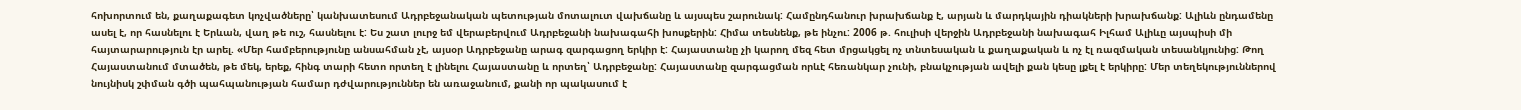հոխորտում են, քաղաքագետ կոչվածները՝ կանխատեսում Ադրբեջանական պետության մոտալուտ վախճանը և այսպես շարունակ: Համընդհանուր խրախճանք է, արյան և մարդկային դիակների խրախճանք: Ալիևն ընդամենը ասել է, որ հասնելու է Երևան, վաղ թե ուշ, հասնելու է: Ես շատ լուրջ եմ վերաբերվում Ադրբեջանի նախագահի խոսքերին: Հիմա տեսնենք, թե ինչու: 2006 թ. հուլիսի վերջին Ադրբեջանի նախագահ Իլհամ Ալիևը այսպիսի մի հայտարարություն էր արել. «Մեր համբերությունը անսահման չէ, այսօր Ադրբեջանը արագ զարգացող երկիր է: Հայաստանը չի կարող մեզ հետ մրցակցել ոչ տնտեսական և քաղաքական և ոչ էլ ռազմական տեսանկյունից: Թող Հայաստանում մտածեն, թե մեկ, երեք, հինգ տարի հետո որտեղ է լինելու Հայաստանը և որտեղ՝ Ադրբեջանը: Հայաստանը զարգացման որևէ հեռանկար չունի, բնակչության ավելի քան կեսը լքել է երկիրը: Մեր տեղեկություններով նույնիսկ շփման գծի պահպանության համար դժվարություններ են առաջանում, քանի որ պակասում է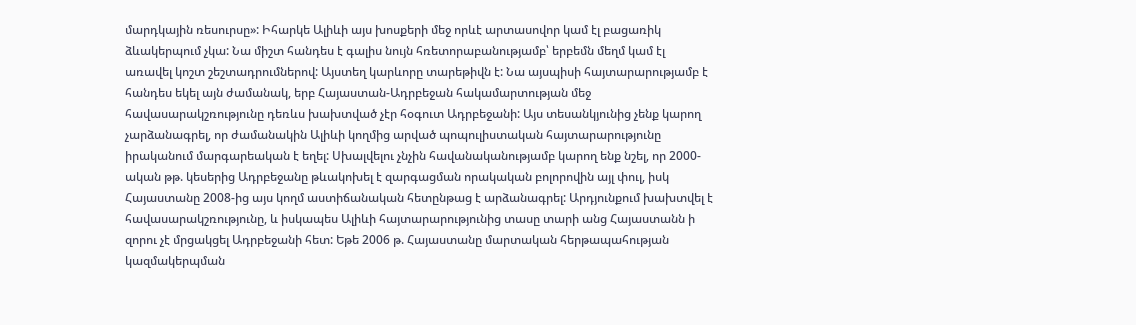մարդկային ռեսուրսը»: Իհարկե Ալիևի այս խոսքերի մեջ որևէ արտասովոր կամ էլ բացառիկ ձևակերպում չկա: Նա միշտ հանդես է գալիս նույն հռետորաբանությամբ՝ երբեմն մեղմ կամ էլ առավել կոշտ շեշտադրումներով: Այստեղ կարևորը տարեթիվն է: Նա այսպիսի հայտարարությամբ է հանդես եկել այն ժամանակ, երբ Հայաստան-Ադրբեջան հակամարտության մեջ հավասարակշռությունը դեռևս խախտված չէր հօգուտ Ադրբեջանի: Այս տեսանկյունից չենք կարող չարձանագրել, որ ժամանակին Ալիևի կողմից արված պոպուլիստական հայտարարությունը իրականում մարգարեական է եղել: Սխալվելու չնչին հավանականությամբ կարող ենք նշել, որ 2000-ական թթ. կեսերից Ադրբեջանը թևակոխել է զարգացման որակական բոլորովին այլ փուլ, իսկ Հայաստանը 2008-ից այս կողմ աստիճանական հետընթաց է արձանագրել: Արդյունքում խախտվել է հավասարակշռությունը, և իսկապես Ալիևի հայտարարությունից տասը տարի անց Հայաստանն ի զորու չէ մրցակցել Ադրբեջանի հետ: Եթե 2006 թ. Հայաստանը մարտական հերթապահության կազմակերպման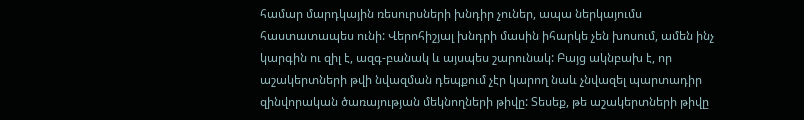համար մարդկային ռեսուրսների խնդիր չուներ, ապա ներկայումս հաստատապես ունի: Վերոհիշյալ խնդրի մասին իհարկե չեն խոսում, ամեն ինչ կարգին ու զիլ է, ազգ-բանակ և այսպես շարունակ: Բայց ակնբախ է, որ աշակերտների թվի նվազման դեպքում չէր կարող նաև չնվազել պարտադիր զինվորական ծառայության մեկնողների թիվը: Տեսեք, թե աշակերտների թիվը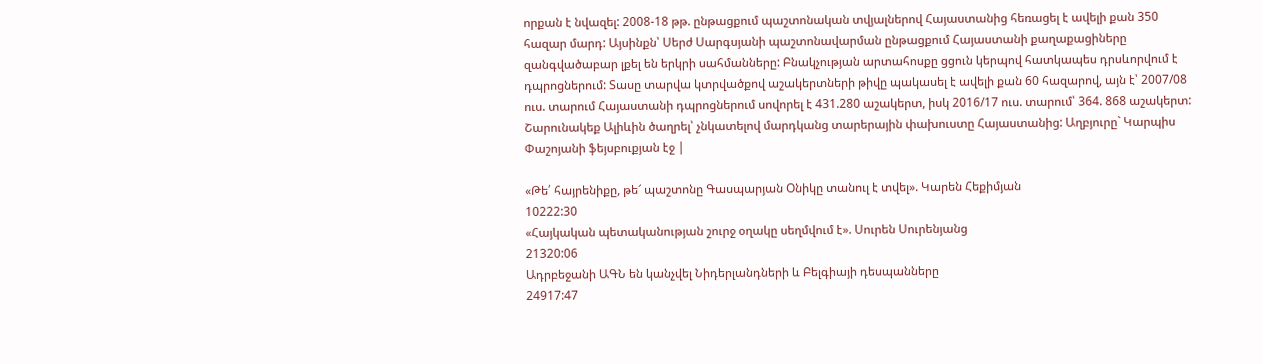որքան է նվազել: 2008-18 թթ. ընթացքում պաշտոնական տվյալներով Հայաստանից հեռացել է ավելի քան 350 հազար մարդ: Այսինքն՝ Սերժ Սարգսյանի պաշտոնավարման ընթացքում Հայաստանի քաղաքացիները զանգվածաբար լքել են երկրի սահմանները: Բնակչության արտահոսքը ցցուն կերպով հատկապես դրսևորվում է դպրոցներում: Տասը տարվա կտրվածքով աշակերտների թիվը պակասել է ավելի քան 60 հազարով, այն է՝ 2007/08 ուս. տարում Հայաստանի դպրոցներում սովորել է 431.280 աշակերտ, իսկ 2016/17 ուս. տարում՝ 364. 868 աշակերտ: Շարունակեք Ալիևին ծաղրել՝ չնկատելով մարդկանց տարերային փախուստը Հայաստանից: Աղբյուրը` Կարպիս Փաշոյանի ֆեյսբուքյան էջ |

«Թե՛ հայրենիքը, թե՜ պաշտոնը Գասպարյան Օնիկը տանուլ է տվել». Կարեն Հեքիմյան
10222:30
«Հայկական պետականության շուրջ օղակը սեղմվում է». Սուրեն Սուրենյանց
21320:06
Ադրբեջանի ԱԳՆ են կանչվել Նիդերլանդների և Բելգիայի դեսպանները
24917:47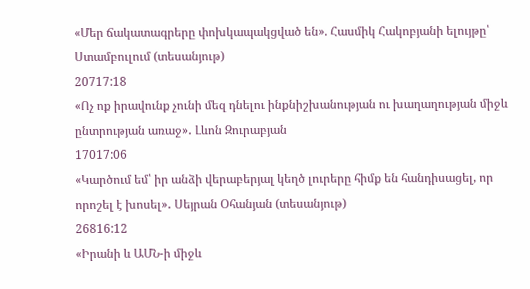«Մեր ճակատագրերը փոխկապակցված են». Հասմիկ Հակոբյանի ելույթը՝ Ստամբուլում (տեսանյութ)
20717:18
«Ոչ ոք իրավունք չունի մեզ դնելու ինքնիշխանության ու խաղաղության միջև ընտրության առաջ»․ Լևոն Զուրաբյան
17017:06
«Կարծում եմ՝ իր անձի վերաբերյալ կեղծ լուրերը հիմք են հանդիսացել, որ որոշել է խոսել»․ Սեյրան Օհանյան (տեսանյութ)
26816:12
«Իրանի և ԱՄՆ-ի միջև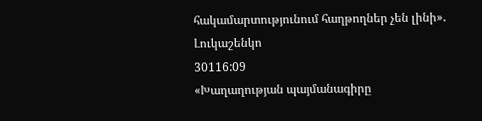հակամարտությունում հաղթողներ չեն լինի»․ Լուկաշենկո
30116:09
«Խաղաղության պայմանագիրը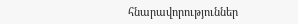հնարավորություններ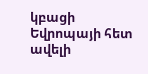կբացի Եվրոպայի հետ ավելի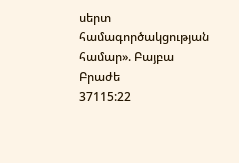սերտ համագործակցության համար». Բայբա Բրաժե
37115:22